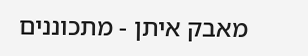מאבק איתן - מתכוננים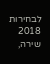לבחירות 2018
שירה,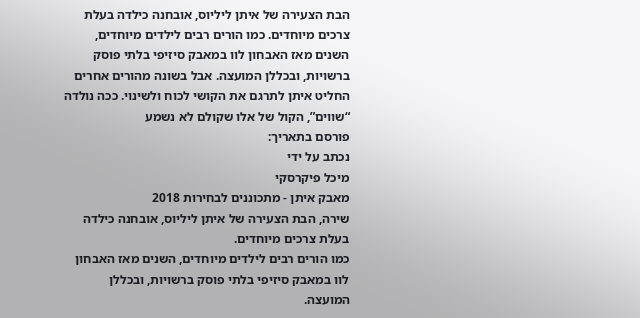הבת הצעירה של איתן ליליוס, אובחנה כילדה בעלת צרכים מיוחדים. כמו הורים רבים לילדים מיוחדים, השנים מאז האבחון לוו במאבק סיזיפי בלתי פוסק ברשויות, ובכללן המועצה. אבל בשונה מהורים אחרים החליט איתן לתרגם את הקושי לכוח ולשינוי. ככה נולדה “שווים”, הקול של אלו שקולם לא נשמע
פורסם בתאריך:
נכתב על ידי
מיכל פיקרסקי
מאבק איתן - מתכוננים לבחירות 2018
שירה, הבת הצעירה של איתן ליליוס, אובחנה כילדה בעלת צרכים מיוחדים.
כמו הורים רבים לילדים מיוחדים, השנים מאז האבחון לוו במאבק סיזיפי בלתי פוסק ברשויות, ובכללן המועצה.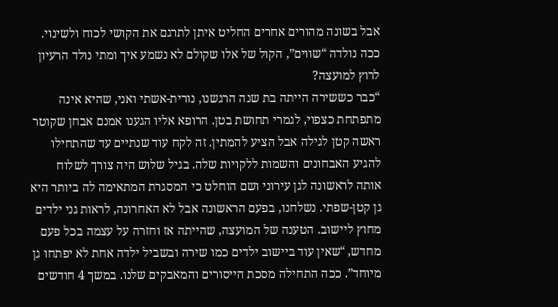אבל בשונה מהורים אחרים החליט איתן לתרגם את הקושי לכוח ולשינוי.
ככה נולדה “שווים”, הקול של אלו שקולם לא נשמע איך ומתי נולד הרעיון לרוץ למועצה?
“כבר כששירה הייתה בת שנה הרגשנו, נורית-אשתי ואני, שהיא אינה מתפתחת כצפוי, לגמרי תחושת בטן. הרופא אליו הגענו אמנם אבחן שקוטר ראשה קטן לגילה אבל הציע להמתין. זה לקח עוד שנתיים עד שהתחילו להגיע האבחונים והשמות ללקויות שלה. בגיל שלוש היה צורך לשלוח אותה לראשונה לגן עירוני ושם הוחלט כי המסגרת המתאימה לה ביותר היא גן קטן-שפתי. נשלחנו, בפעם הראשונה אבל לא האחרונה, לראות גני ילדים מחוץ ליישוב. הטענה של המועצה, שהייתה אז וחזרה על עצמה בכל פעם מחדש, “שאין עוד ביישוב ילדים כמו שירה ובשביל ילדה אחת לא יפתחו גן מיוחד”. ככה התחילה מסכת הייסורים והמאבקים שלנו. במשך 4 חודשים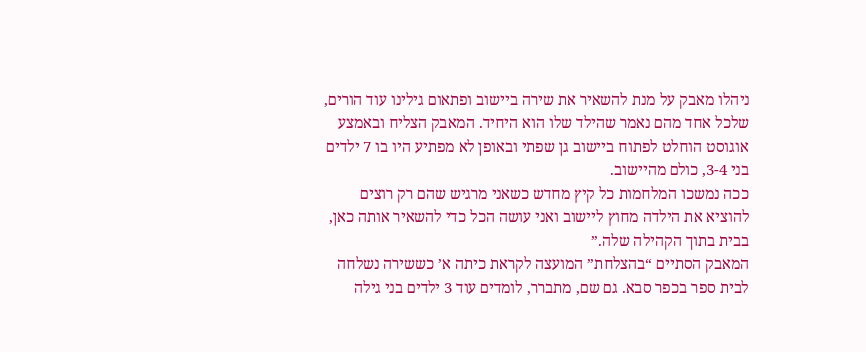ניהלו מאבק על מנת להשאיר את שירה ביישוב ופתאום גילינו עוד הורים, שלכל אחד מהם נאמר שהילד שלו הוא היחיד. המאבק הצליח ובאמצע אוגוסט הוחלט לפתוח ביישוב גן שפתי ובאופן לא מפתיע היו בו 7 ילדים בני 3-4, כולם מהיישוב.
ככה נמשכו המלחמות כל קיץ מחדש כשאני מרגיש שהם רק רוצים להוציא את הילדה מחוץ ליישוב ואני עושה הכל כדי להשאיר אותה כאן, בבית בתוך הקהילה שלה.”
המאבק הסתיים “בהצלחת” המועצה לקראת כיתה א’ כששירה נשלחה לבית ספר בכפר סבא. גם שם, מתברר, לומדים עוד 3 ילדים בני גילה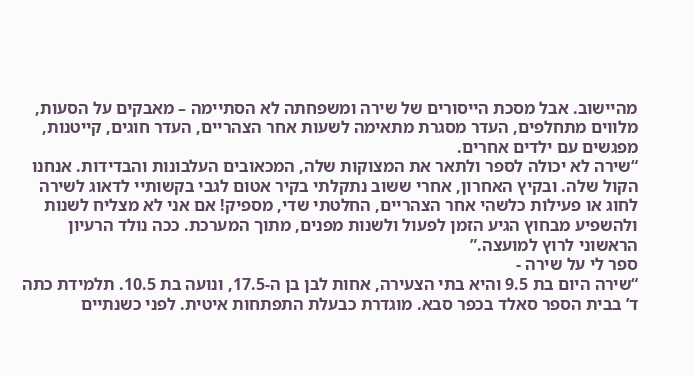מהיישוב. אבל מסכת הייסורים של שירה ומשפחתה לא הסתיימה – מאבקים על הסעות, מלווים מתחלפים, העדר מסגרת מתאימה לשעות אחר הצהריים, העדר חוגים, קייטנות, מפגשים עם ילדים אחרים.
“שירה לא יכולה לספר ולתאר את המצוקות שלה, המכאובים העלבונות והבדידות. אנחנו הקול שלה. ובקיץ האחרון, אחרי ששוב נתקלתי בקיר אטום לגבי בקשותיי לדאוג לשירה לחוג או פעילות כלשהי אחר הצהריים, החלטתי שדי, מספיק! אם אני לא מצליח לשנות ולהשפיע מבחוץ הגיע הזמן לפעול ולשנות מפנים, מתוך המערכת. ככה נולד הרעיון הראשוני לרוץ למועצה.”
ספר לי על שירה -
“שירה היום בת 9.5 והיא בתי הצעירה, אחות לבן בן ה-17.5, ונועה בת 10.5. תלמידת כתה ד’ בבית הספר סאלד בכפר סבא. מוגדרת כבעלת התפתחות איטית. לפני כשנתיים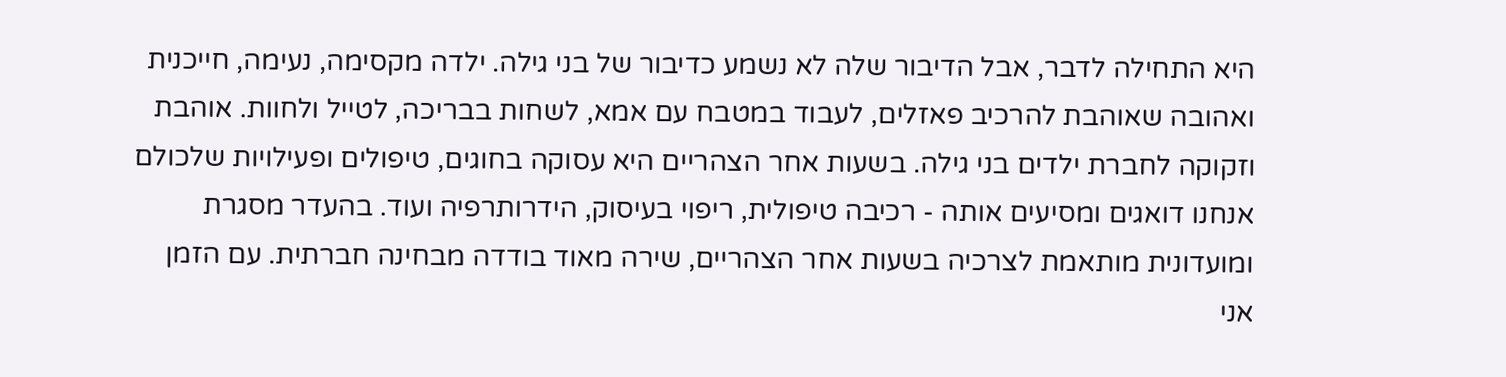היא התחילה לדבר, אבל הדיבור שלה לא נשמע כדיבור של בני גילה. ילדה מקסימה, נעימה, חייכנית ואהובה שאוהבת להרכיב פאזלים, לעבוד במטבח עם אמא, לשחות בבריכה, לטייל ולחוות. אוהבת וזקוקה לחברת ילדים בני גילה. בשעות אחר הצהריים היא עסוקה בחוגים, טיפולים ופעילויות שלכולם אנחנו דואגים ומסיעים אותה - רכיבה טיפולית, ריפוי בעיסוק, הידרותרפיה ועוד. בהעדר מסגרת ומועדונית מותאמת לצרכיה בשעות אחר הצהריים, שירה מאוד בודדה מבחינה חברתית. עם הזמן אני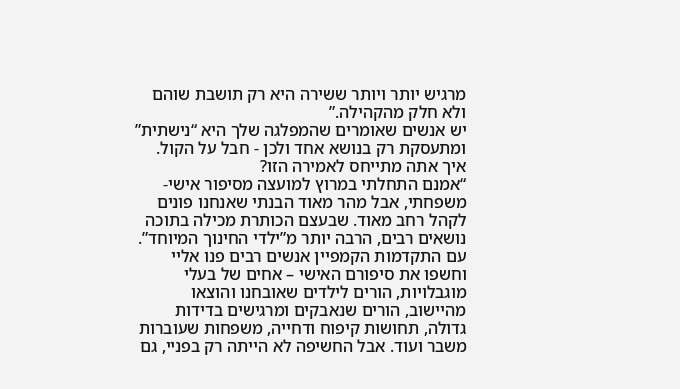מרגיש יותר ויותר ששירה היא רק תושבת שוהם ולא חלק מהקהילה.”
יש אנשים שאומרים שהמפלגה שלך היא “נישתית” ומתעסקת רק בנושא אחד ולכן - חבל על הקול. איך אתה מתייחס לאמירה הזו?
“אמנם התחלתי במרוץ למועצה מסיפור אישי-משפחתי, אבל מהר מאוד הבנתי שאנחנו פונים לקהל רחב מאוד. שבעצם הכותרת מכילה בתוכה נושאים רבים, הרבה יותר מ”ילדי החינוך המיוחד”. עם התקדמות הקמפיין אנשים רבים פנו אליי וחשפו את סיפורם האישי – אחים של בעלי מוגבלויות, הורים לילדים שאובחנו והוצאו מהיישוב, הורים שנאבקים ומרגישים בדידות גדולה, תחושות קיפוח ודחייה, משפחות שעוברות משבר ועוד. אבל החשיפה לא הייתה רק בפניי, גם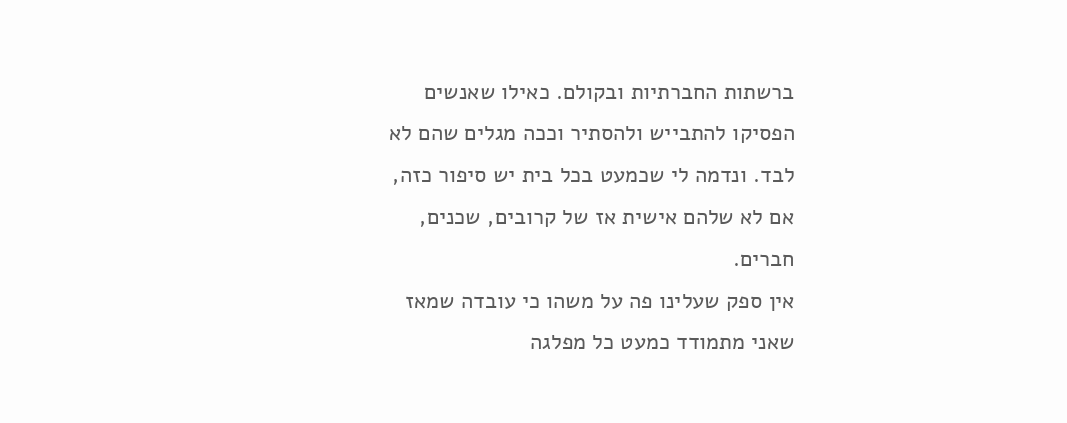ברשתות החברתיות ובקולם. כאילו שאנשים הפסיקו להתבייש ולהסתיר וככה מגלים שהם לא לבד. ונדמה לי שכמעט בכל בית יש סיפור כזה, אם לא שלהם אישית אז של קרובים, שכנים, חברים.
אין ספק שעלינו פה על משהו כי עובדה שמאז שאני מתמודד כמעט כל מפלגה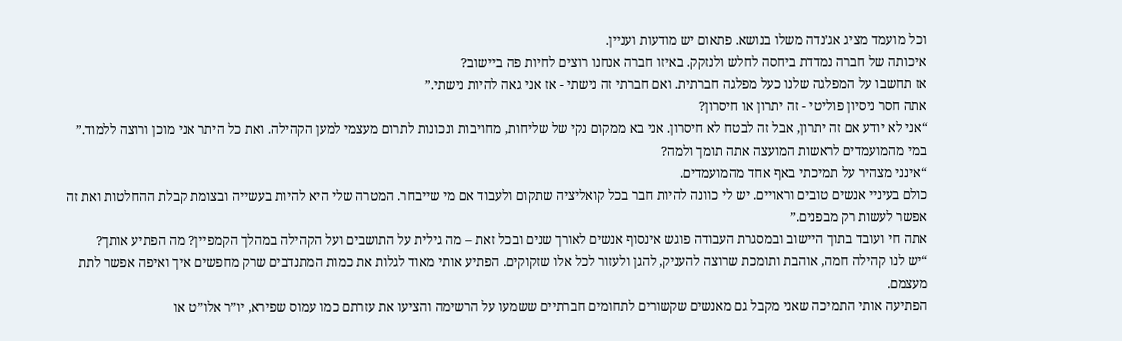וכל מועמד מציג אג’נדה משלו בנושא. פתאום יש מודעות ועניין.
איכותה של חברה נמדדת ביחסה לחלש ולנזקק. באיזו חברה אנחנו רוצים לחיות פה ביישוב?
אז תחשבו על המפלגה שלנו כעל מפלגה חברתית. ואם חברתי זה נישתי - אז אני גאה להיות נישתי.”
אתה חסר ניסיון פוליטי - זה יתרון או חיסרון?
“אני לא יודע אם זה יתרון, אבל זה לבטח לא חיסרון. אני בא ממקום נקי של שליחות, מחויבות ונכונות לתרום מעצמי למען הקהילה. ואת כל היתר אני מוכן ורוצה ללמוד.”
במי מהמועמדים לראשות המועצה אתה תומך ולמה?
“אינני מצהיר על תמיכתי באף אחד מהמועמדים.
כולם בעיניי אנשים טובים וראויים. יש לי כוונה להיות חבר בכל קואליציה שתקום ולעבוד אם מי שייבחר. המטרה שלי היא להיות בעשייה ובצומת קבלת ההחלטות ואת זה אפשר לעשות רק מבפנים.”
אתה חי ועובד בתוך היישוב ובמסגרת העבודה פוגש אינסוף אנשים לאורך שנים ובכל זאת – מה גילית על התושבים ועל הקהילה במהלך הקמפיין? מה הפתיע אותך?
“יש לנו קהילה חמה, אוהבת ותומכת שרוצה להעניק, להגן ולעזור לכל אלו שזקוקים. הפתיע אותי מאוד לגלות את כמות המתנדבים שרק מחפשים איך ואיפה אפשר לתת מעצמם.
הפתיעה אותי התמיכה שאני מקבל גם מאנשים שקשורים לתחומים חברתיים ששמעו על הרשימה והציעו את עזרתם כמו עמוס שפירא, יו”ר אלו”ט או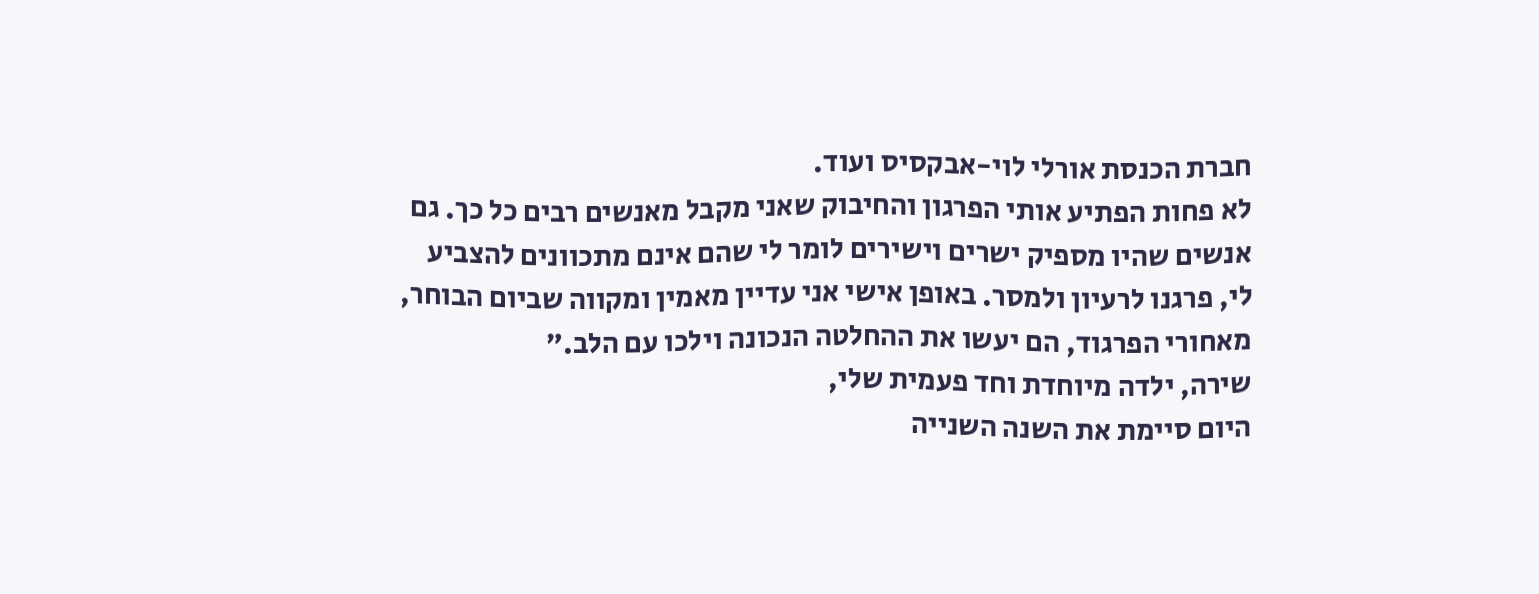חברת הכנסת אורלי לוי-אבקסיס ועוד.
לא פחות הפתיע אותי הפרגון והחיבוק שאני מקבל מאנשים רבים כל כך. גם אנשים שהיו מספיק ישרים וישירים לומר לי שהם אינם מתכוונים להצביע לי, פרגנו לרעיון ולמסר. באופן אישי אני עדיין מאמין ומקווה שביום הבוחר, מאחורי הפרגוד, הם יעשו את ההחלטה הנכונה וילכו עם הלב.”
שירה, ילדה מיוחדת וחד פעמית שלי,
היום סיימת את השנה השנייה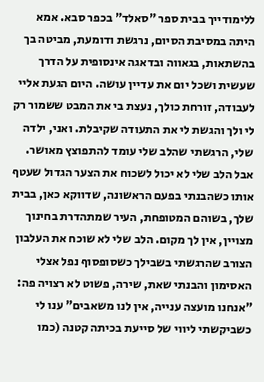ללימודייך בבית ספר "סאלד" בכפר סבא. אמא היתה במסיבת הסיום, נרגשת ודומעת, מביטה בך בהשתאות, בגאווה ובדאגה אינסופית על הדרך שעשית ושכל יום את עדיין עושה. היום הגעת אליי לעבודה, זורחת כולך, נעצת בי את המבט ששמור רק לי ולך והגשת לי את התעודה שקיבלת. ואני, ילדה שלי, הרגשתי שהלב שלי עומד להתפוצץ מאושר. אבל הלב שלי לא יכול לשכוח את הצער הגדול שעטף אותו כשהבנתי בפעם הראשונה, שדווקא כאן, בבית שלך, בשוהם המטופחת, העיר שמתהדרת בחינוך מצויין, אין לך מקום. הלב שלי לא שוכח את העלבון הצורב שהרגשתי בשבילך כשסופסוף נפל אצלי האסימון והבנתי שאת, שירה, פשוט לא רצויה פה: "אנחנו מועצה ענייה, אין לנו משאבים" ענו לי כשביקשתי ליווי של סייעת בכיתה קטנה (כמו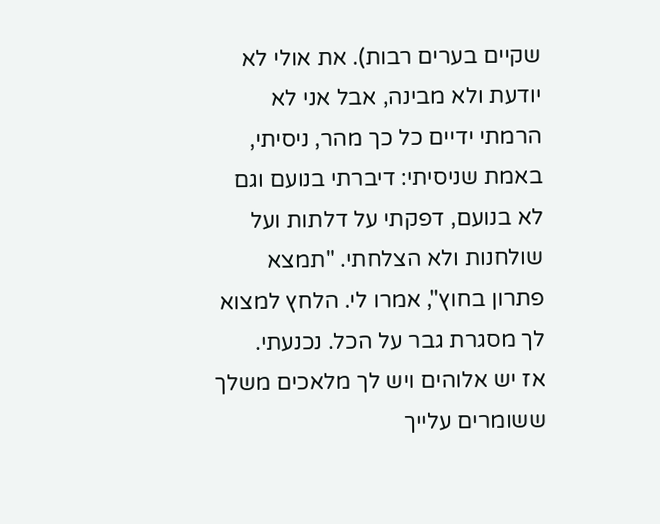שקיים בערים רבות). את אולי לא יודעת ולא מבינה, אבל אני לא הרמתי ידיים כל כך מהר, ניסיתי, באמת שניסיתי: דיברתי בנועם וגם לא בנועם, דפקתי על דלתות ועל שולחנות ולא הצלחתי. "תמצא פתרון בחוץ", אמרו לי. הלחץ למצוא לך מסגרת גבר על הכל. נכנעתי.
אז יש אלוהים ויש לך מלאכים משלך ששומרים עלייך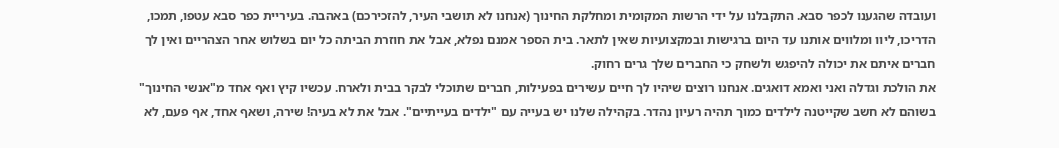ועובדה שהגענו לכפר סבא. התקבלנו על ידי הרשות המקומית ומחלקת החינוך (אנחנו לא תושבי העיר, להזכירכם) באהבה. בעיריית כפר סבא עטפו, תמכו, הדריכו, ליוו ומלווים אותנו עד היום ברגישות ובמקצועיות שאין לתאר. בית הספר אמנם נפלא, אבל את חוזרת הביתה כל יום בשלוש אחר הצהריים ואין לך חברים איתם את יכולה להיפגש ולשחק כי החברים שלך גרים רחוק.
את הולכת וגדלה ואני ואמא דואגים. אנחנו רוצים שיהיו לך חיים עשירים בפעילות, חברים שתוכלי לבקר בבית ולארח. עכשיו קיץ ואף אחד מ"אנשי החינוך" בשוהם לא חשב שקייטנה לילדים כמוך תהיה רעיון נהדר. בקהילה שלנו יש בעייה עם "ילדים בעייתיים". אבל את לא בעיה! שירה, ושאף אחד, אף פעם, לא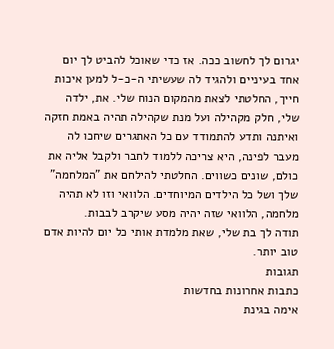יגרום לך לחשוב ככה. אז כדי שאוכל להביט לך יום אחד בעיניים ולהגיד לה שעשיתי ה-כ-ל למען איכות חייך, החלטתי לצאת מהמקום הנוח שלי. את, ילדה שלי, חלק מקהילה ועל מנת שקהילה תהיה באמת חזקה ואיתנה ותדע להתמודד עם כל האתגרים שיחכו לה מעבר לפינה, היא צריכה ללמוד לחבר ולקבל אליה את כולם, שונים כשווים. החלטתי להילחם את "המלחמה" שלך ושל כל הילדים המיוחדים. הלוואי וזו לא תהיה מלחמה, הלוואי שזה יהיה מסע שיקרב לבבות.
תודה לך בת שלי, שאת מלמדת אותי כל יום להיות אדם טוב יותר.
תגובות
כתבות אחרונות בחדשות
אימה בגינת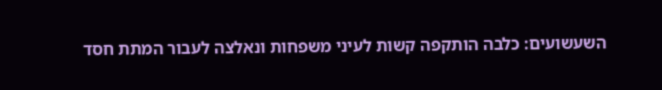השעשועים: כלבה הותקפה קשות לעיני משפחות ונאלצה לעבור המתת חסד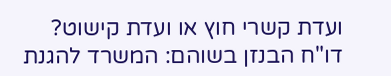ועדת קשרי חוץ או ועדת קישוט?
דו"ח הבנזן בשוהם: המשרד להגנת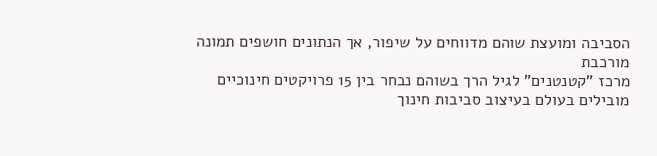הסביבה ומועצת שוהם מדווחים על שיפור, אך הנתונים חושפים תמונה מורכבת
מרכז "קטנטנים" לגיל הרך בשוהם נבחר בין 15 פרויקטים חינוכיים מובילים בעולם בעיצוב סביבות חינוך